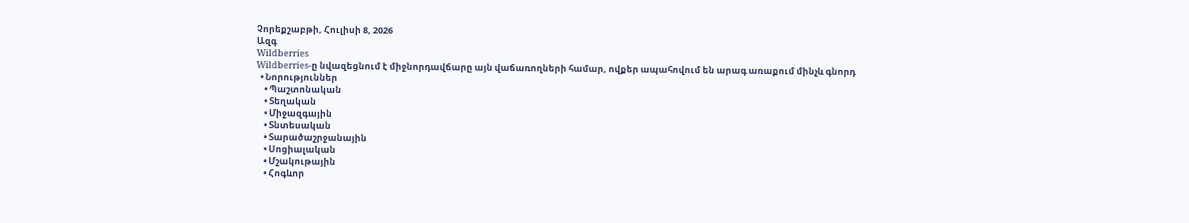Չորեքշաբթի, Հուլիսի 8, 2026
Ազգ
Wildberries
Wildberries-ը նվազեցնում է միջնորդավճարը այն վաճառողների համար, ովքեր ապահովում են արագ առաքում մինչև գնորդ
  • Նորություններ
    • Պաշտոնական
    • Տեղական
    • Միջազգային
    • Տնտեսական
    • Տարածաշրջանային
    • Սոցիալական
    • Մշակութային
    • Հոգևոր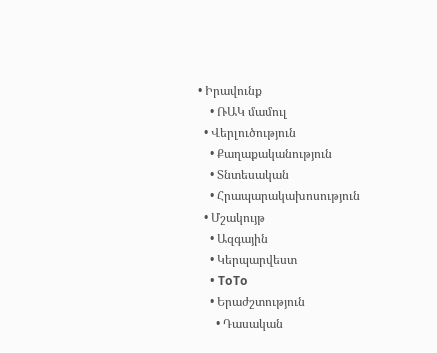• Իրավունք
    • ՌԱԿ մամուլ
  • Վերլուծություն
    • Քաղաքականություն
    • Տնտեսական
    • Հրապարակախոսություն
  • Մշակույթ
    • Ազգային
    • Կերպարվեստ
    • ToTo
    • Երաժշտություն
      • Դասական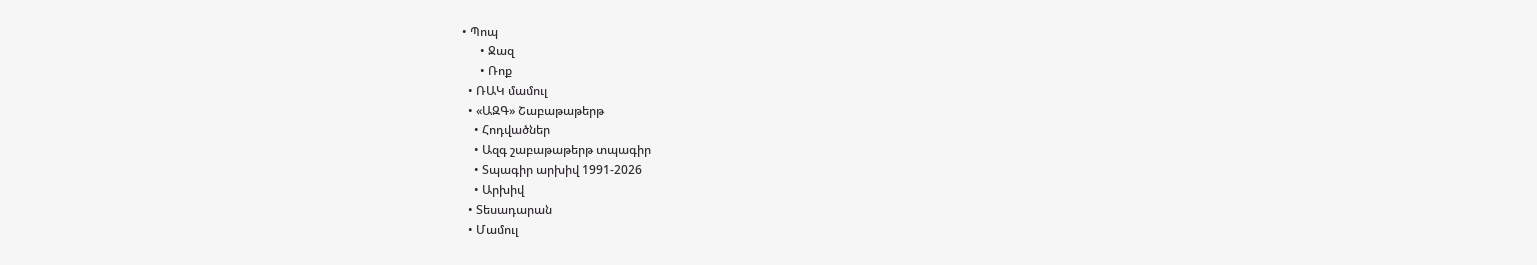• Պոպ
      • Ջազ
      • Ռոք
  • ՌԱԿ մամուլ
  • «ԱԶԳ» Շաբաթաթերթ
    • Հոդվածներ
    • Ազգ շաբաթաթերթ տպագիր
    • Տպագիր արխիվ 1991-2026
    • Արխիվ
  • Տեսադարան
  • Մամուլ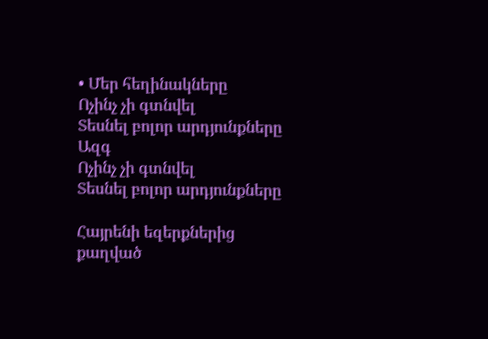• Մեր հեղինակները
Ոչինչ չի գտնվել
Տեսնել բոլոր արդյունքները
Ազգ
Ոչինչ չի գտնվել
Տեսնել բոլոր արդյունքները

Հայրենի եզերքներից քաղված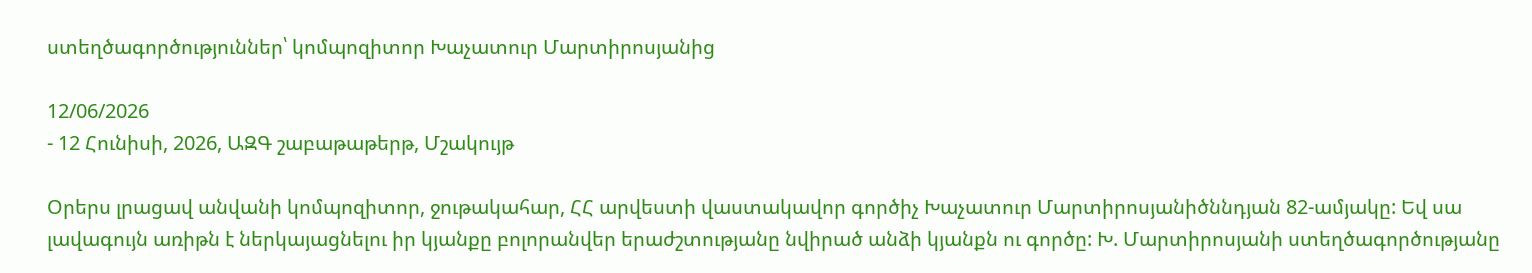ստեղծագործություններ՝ կոմպոզիտոր Խաչատուր Մարտիրոսյանից

12/06/2026
- 12 Հունիսի, 2026, ԱԶԳ շաբաթաթերթ, Մշակույթ

Օրերս լրացավ անվանի կոմպոզիտոր, ջութակահար, ՀՀ արվեստի վաստակավոր գործիչ Խաչատուր Մարտիրոսյանիծննդյան 82-ամյակը: Եվ սա լավագույն առիթն է ներկայացնելու իր կյանքը բոլորանվեր երաժշտությանը նվիրած անձի կյանքն ու գործը: Խ. Մարտիրոսյանի ստեղծագործությանը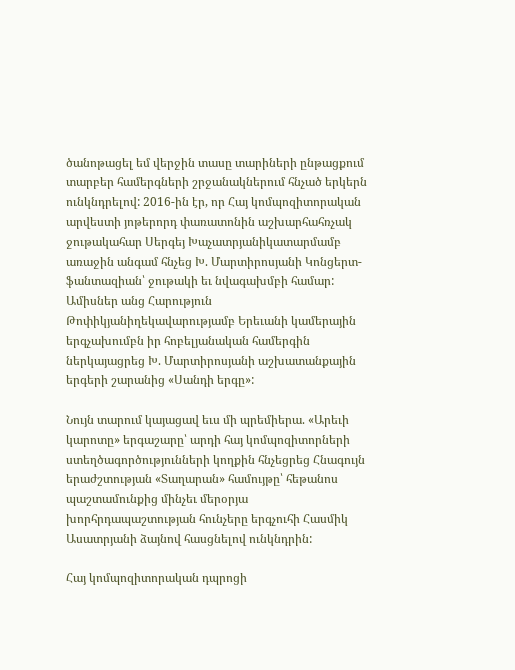ծանոթացել եմ վերջին տասը տարիների ընթացքում տարբեր համերգների շրջանակներում հնչած երկերն ունկնդրելով: 2016-ին էր, որ Հայ կոմպոզիտորական արվեստի յոթերորդ փառատոնին աշխարհահռչակ ջութակահար Սերգեյ Խաչատրյանիկատարմամբ առաջին անգամ հնչեց Խ. Մարտիրոսյանի Կոնցերտ-ֆանտազիան՝ ջութակի եւ նվագախմբի համար: Ամիսներ անց Հարություն Թոփիկյանիղեկավարությամբ Երեւանի կամերային երգչախումբն իր հոբելյանական համերգին ներկայացրեց Խ. Մարտիրոսյանի աշխատանքային երգերի շարանից «Սանդի երգը»:

Նույն տարում կայացավ եւս մի պրեմիերա. «Արեւի կարոտը» երգաշարը՝ արդի հայ կոմպոզիտորների ստեղծագործությունների կողքին հնչեցրեց Հնագույն երաժշտության «Տաղարան» համույթը՝ հեթանոս պաշտամունքից մինչեւ մերօրյա խորհրդապաշտության հունչերը երգչուհի Հասմիկ Ասատրյանի ձայնով հասցնելով ունկնդրին:

Հայ կոմպոզիտորական դպրոցի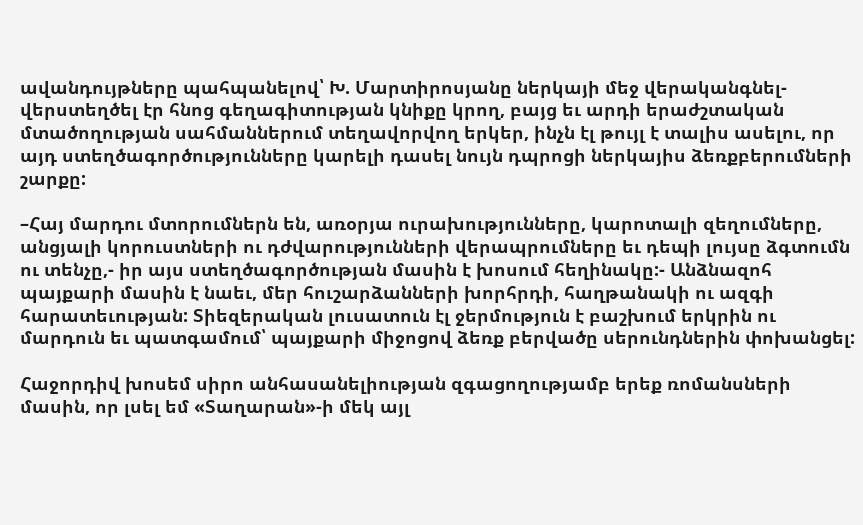ավանդույթները պահպանելով՝ Խ. Մարտիրոսյանը ներկայի մեջ վերականգնել-վերստեղծել էր հնոց գեղագիտության կնիքը կրող, բայց եւ արդի երաժշտական մտածողության սահմաններում տեղավորվող երկեր, ինչն էլ թույլ է տալիս ասելու, որ այդ ստեղծագործությունները կարելի դասել նույն դպրոցի ներկայիս ձեռքբերումների շարքը:

–Հայ մարդու մտորումներն են, առօրյա ուրախությունները, կարոտալի զեղումները, անցյալի կորուստների ու դժվարությունների վերապրումները եւ դեպի լույսը ձգտումն ու տենչը,- իր այս ստեղծագործության մասին է խոսում հեղինակը:- Անձնազոհ պայքարի մասին է նաեւ, մեր հուշարձանների խորհրդի, հաղթանակի ու ազգի հարատեւության: Տիեզերական լուսատուն էլ ջերմություն է բաշխում երկրին ու մարդուն եւ պատգամում՝ պայքարի միջոցով ձեռք բերվածը սերունդներին փոխանցել:

Հաջորդիվ խոսեմ սիրո անհասանելիության զգացողությամբ երեք ռոմանսների մասին, որ լսել եմ «Տաղարան»-ի մեկ այլ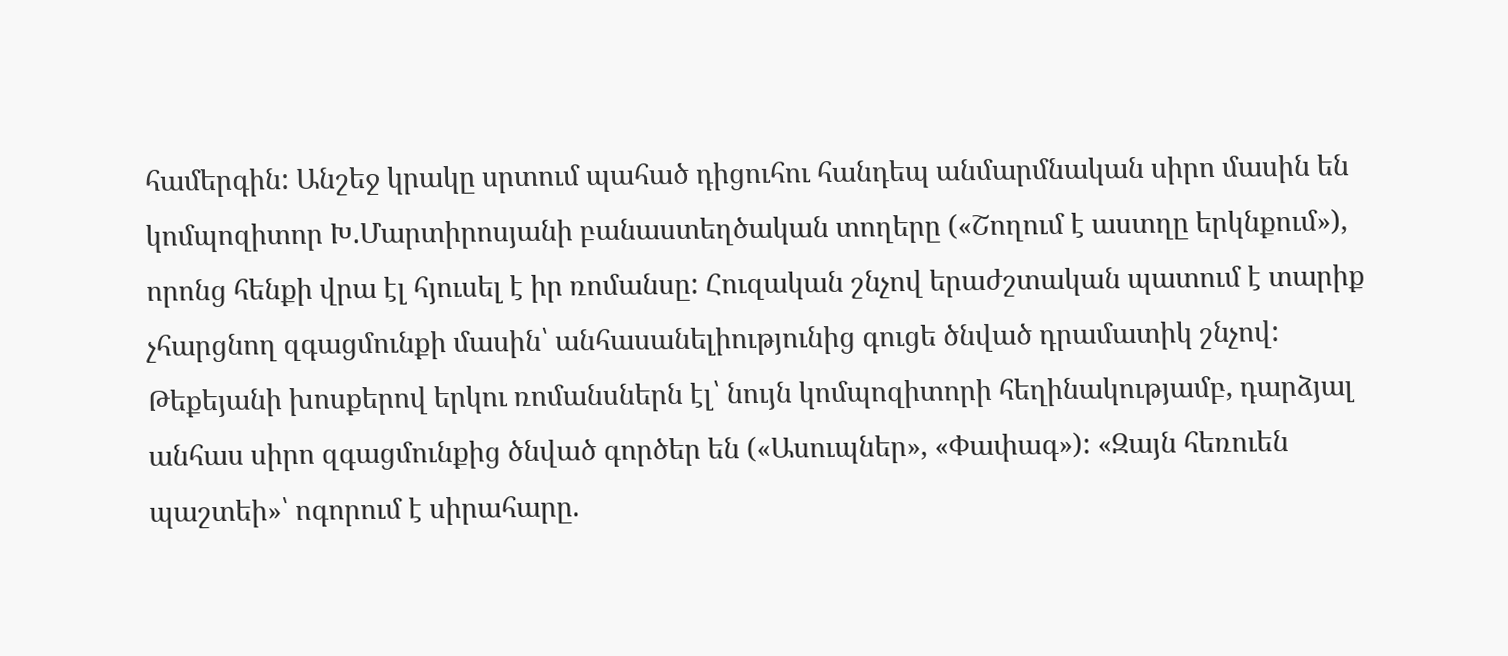համերգին: Անշեջ կրակը սրտում պահած դիցուհու հանդեպ անմարմնական սիրո մասին են կոմպոզիտոր Խ.Մարտիրոսյանի բանաստեղծական տողերը («Շողում է աստղը երկնքում»), որոնց հենքի վրա էլ հյուսել է իր ռոմանսը: Հուզական շնչով երաժշտական պատում է տարիք չհարցնող զգացմունքի մասին՝ անհասանելիությունից գուցե ծնված դրամատիկ շնչով: Թեքեյանի խոսքերով երկու ռոմանսներն էլ՝ նույն կոմպոզիտորի հեղինակությամբ, դարձյալ անհաս սիրո զգացմունքից ծնված գործեր են («Ասուպներ», «Փափագ»): «Զայն հեռուեն պաշտեի»՝ ոգորում է սիրահարը.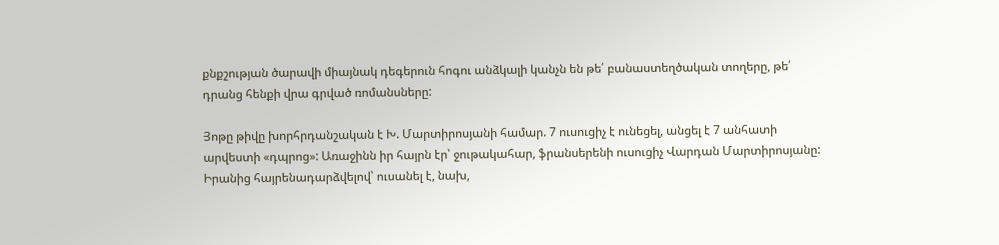քնքշության ծարավի միայնակ դեգերուն հոգու անձկալի կանչն են թե՛ բանաստեղծական տողերը, թե՛ դրանց հենքի վրա գրված ռոմանսները:

Յոթը թիվը խորհրդանշական է Խ. Մարտիրոսյանի համար. 7 ուսուցիչ է ունեցել, անցել է 7 անհատի արվեստի «դպրոց»: Առաջինն իր հայրն էր՝ ջութակահար, ֆրանսերենի ուսուցիչ Վարդան Մարտիրոսյանը: Իրանից հայրենադարձվելով՝ ուսանել է, նախ,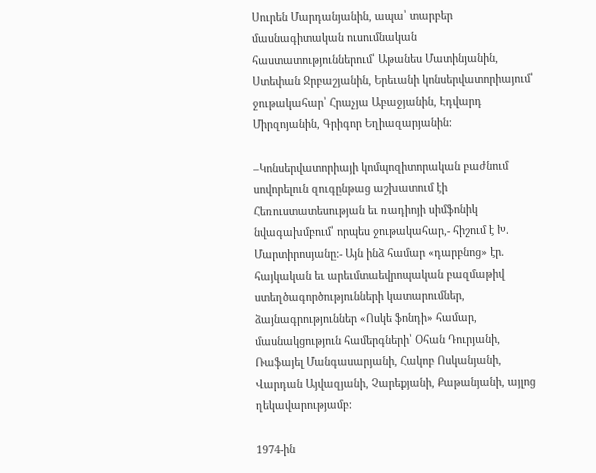Սուրեն Մարդանյանին, ապա՝ տարբեր մասնագիտական ուսումնական հաստատություններում՝ Աթանես Մատինյանին, Ստեփան Ջրբաշյանին, Երեւանի կոնսերվատորիայում՝ ջութակահար՝ Հրաչյա Աբաջյանին, Էդվարդ Միրզոյանին, Գրիգոր Եղիազարյանին:

–Կոնսերվատորիայի կոմպոզիտորական բաժնում սովորելուն զուգընթաց աշխատում էի Հեռուստատեսության եւ ռադիոյի սիմֆոնիկ նվագախմբում՝ որպես ջութակահար,- հիշում է Խ. Մարտիրոսյանը:- Այն ինձ համար «դարբնոց» էր. հայկական եւ արեւմտաեվրոպական բազմաթիվ ստեղծագործությունների կատարումներ, ձայնագրություններ «Ոսկե ֆոնդի» համար, մասնակցություն համերգների՝ Օհան Դուրյանի, Ռաֆայել Մանգասարյանի, Հակոբ Ոսկանյանի, Վարդան Այվազյանի, Չարեքյանի, Քաթանյանի, այլոց ղեկավարությամբ:

1974-ին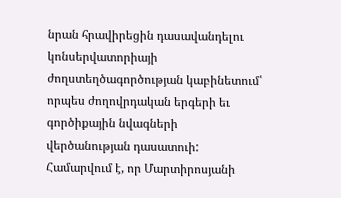նրան հրավիրեցին դասավանդելու կոնսերվատորիայի ժողստեղծագործության կաբինետում՝ որպես ժողովրդական երգերի եւ գործիքային նվագների վերծանության դասատուի: Համարվում է, որ Մարտիրոսյանի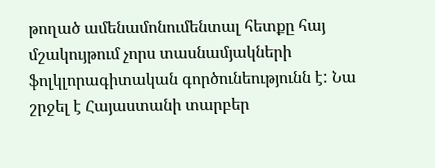թողած ամենամոնումենտալ հետքը հայ մշակույթում չորս տասնամյակների ֆոլկլորագիտական գործունեությունն է: Նա շրջել է Հայաստանի տարբեր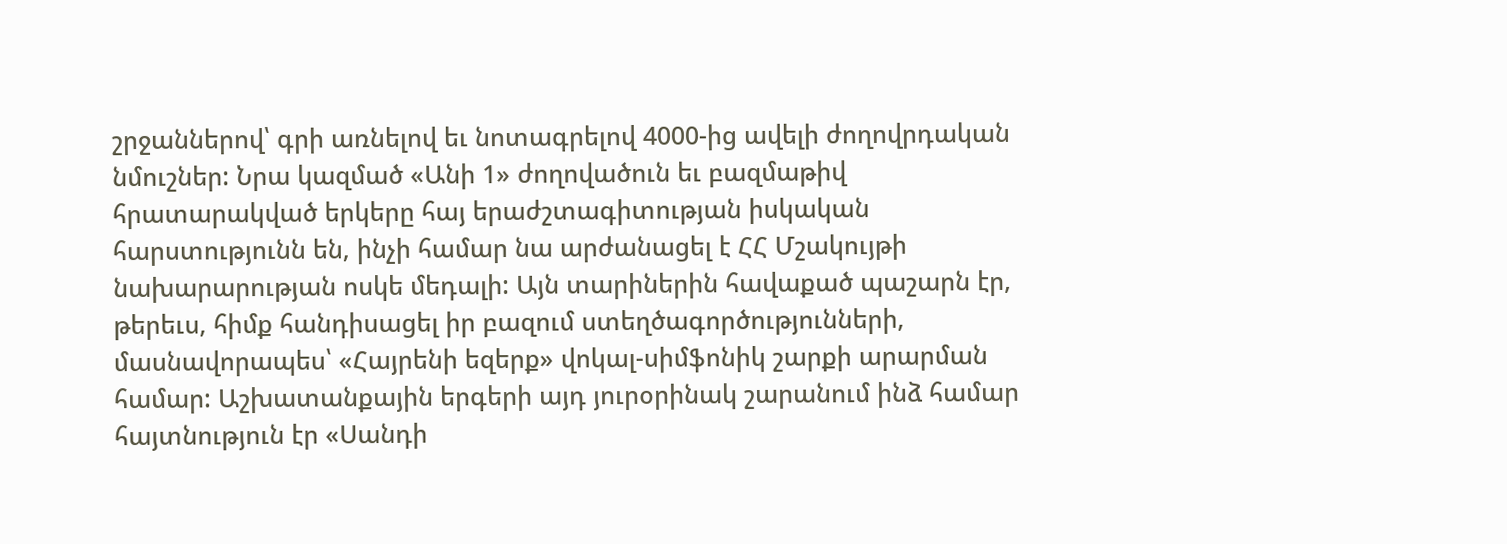շրջաններով՝ գրի առնելով եւ նոտագրելով 4000-ից ավելի ժողովրդական նմուշներ: Նրա կազմած «Անի 1» ժողովածուն եւ բազմաթիվ հրատարակված երկերը հայ երաժշտագիտության իսկական հարստությունն են, ինչի համար նա արժանացել է ՀՀ Մշակույթի նախարարության ոսկե մեդալի: Այն տարիներին հավաքած պաշարն էր, թերեւս, հիմք հանդիսացել իր բազում ստեղծագործությունների, մասնավորապես՝ «Հայրենի եզերք» վոկալ-սիմֆոնիկ շարքի արարման համար: Աշխատանքային երգերի այդ յուրօրինակ շարանում ինձ համար հայտնություն էր «Սանդի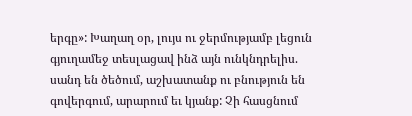երգը»: Խաղաղ օր, լույս ու ջերմությամբ լեցուն գյուղամեջ տեսլացավ ինձ այն ունկնդրելիս. սանդ են ծեծում, աշխատանք ու բնություն են գովերգում, արարում եւ կյանք: Չի հասցնում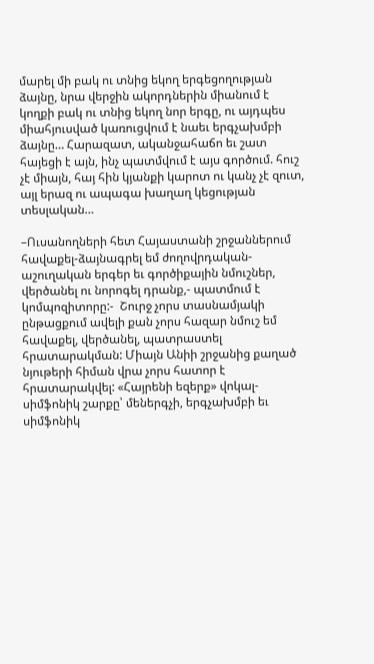մարել մի բակ ու տնից եկող երգեցողության ձայնը, նրա վերջին ակորդներին միանում է կողքի բակ ու տնից եկող նոր երգը, ու այդպես միահյուսված կառուցվում է նաեւ երգչախմբի ձայնը… Հարազատ, ականջահաճո եւ շատ հայեցի է այն, ինչ պատմվում է այս գործում. հուշ չէ միայն, հայ հին կյանքի կարոտ ու կանչ չէ զուտ, այլ երազ ու ապագա խաղաղ կեցության տեսլական…

–Ուսանողների հետ Հայաստանի շրջաններում հավաքել-ձայնագրել եմ ժողովրդական- աշուղական երգեր եւ գործիքային նմուշներ, վերծանել ու նորոգել դրանք,- պատմում է կոմպոզիտորը:-  Շուրջ չորս տասնամյակի ընթացքում ավելի քան չորս հազար նմուշ եմ հավաքել, վերծանել, պատրաստել հրատարակման: Միայն Անիի շրջանից քաղած նյութերի հիման վրա չորս հատոր է հրատարակվել: «Հայրենի եզերք» վոկալ-սիմֆոնիկ շարքը՝ մեներգչի, երգչախմբի եւ սիմֆոնիկ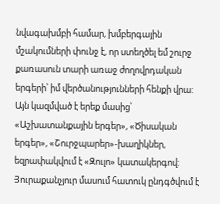նվագախմբի համար, խմբերգային մշակումների փունջ է, որ ստեղծել եմ շուրջ քառասուն տարի առաջ ժողովրդական երգերի՝ իմ վերծանությունների հենքի վրա: Այն կազմված է երեք մասից՝ «Աշխատանքային երգեր», «Ծիսական երգեր», «Շուրջպարեր»-խաղիկներ, եզրափակվում է «Զուլո» կատակերգով: Յուրաքանչյուր մասում հատուկ ընդգծվում է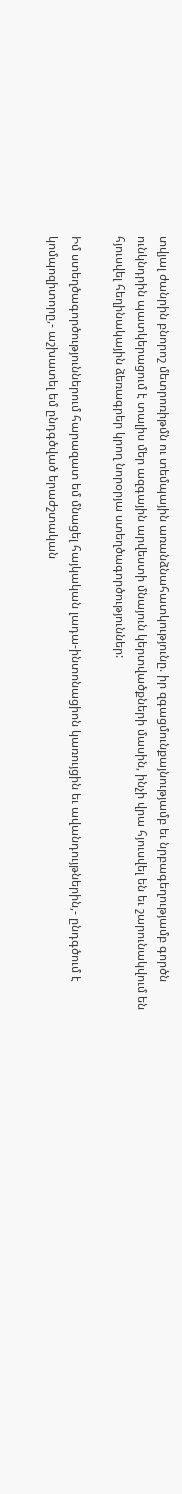տվյալ ժանրին բնորոշ մետրոռիթմն ու տեմպային առանձնահատկությունը. իր զգացմունքայնությամբ եւ նրբագեղությամբ գործն ունկնդրին պատկերացում է տալիս մեր ազգային արվեստի մնայուն կերտվածքների մասին, ինչի վրա հյուսվել են եւ շարունակվում են հյուսվել հեղինակային ձեռագրեր կրող նորօրյա ստեղծագործություններ:

Իմ ստեղծագործություններում հարազատ եմ մնացել հայկական լադա-ինտոնացիոն կառույցին եւ ավանդույթներին,- ընդգծում է կոմպոզիտորը,- աշխատել եմ ընդգծված երաժշտական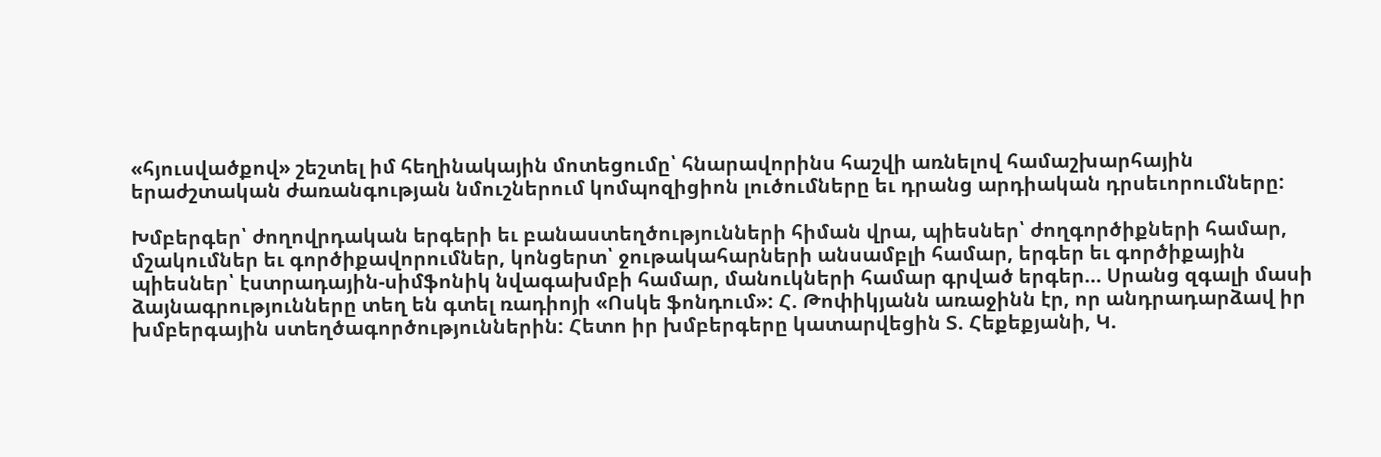«հյուսվածքով» շեշտել իմ հեղինակային մոտեցումը՝ հնարավորինս հաշվի առնելով համաշխարհային երաժշտական ժառանգության նմուշներում կոմպոզիցիոն լուծումները եւ դրանց արդիական դրսեւորումները:

Խմբերգեր՝ ժողովրդական երգերի եւ բանաստեղծությունների հիման վրա, պիեսներ՝ ժողգործիքների համար, մշակումներ եւ գործիքավորումներ, կոնցերտ՝ ջութակահարների անսամբլի համար, երգեր եւ գործիքային պիեսներ՝ էստրադային-սիմֆոնիկ նվագախմբի համար, մանուկների համար գրված երգեր… Սրանց զգալի մասի ձայնագրությունները տեղ են գտել ռադիոյի «Ոսկե ֆոնդում»: Հ. Թոփիկյանն առաջինն էր, որ անդրադարձավ իր խմբերգային ստեղծագործություններին: Հետո իր խմբերգերը կատարվեցին Տ. Հեքեքյանի, Կ.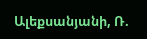Ալեքսանյանի, Ռ.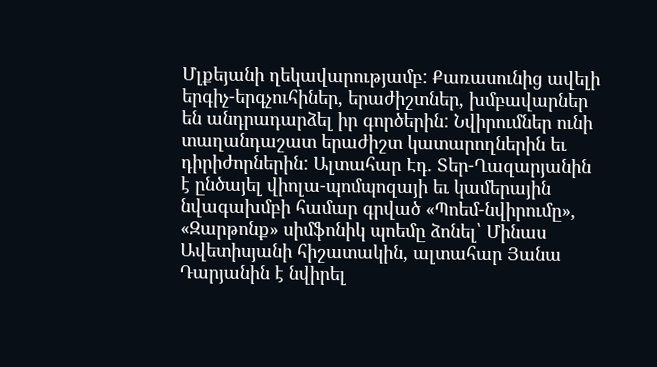Մլքեյանի ղեկավարությամբ: Քառասունից ավելի երգիչ-երգչուհիներ, երաժիշտներ, խմբավարներ են անդրադարձել իր գործերին: Նվիրումներ ունի տաղանդաշատ երաժիշտ կատարողներին եւ դիրիժորներին: Ալտահար Էդ. Տեր-Ղազարյանին է ընծայել վիոլա-պոմպոզայի եւ կամերային նվագախմբի համար գրված «Պոեմ-նվիրումը», «Զարթոնք» սիմֆոնիկ պոեմը ձոնել՝ Մինաս Ավետիսյանի հիշատակին, ալտահար Յանա Դարյանին է նվիրել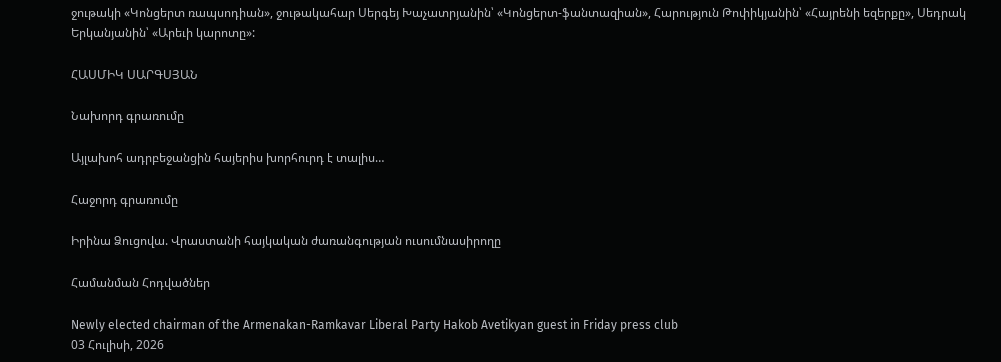ջութակի «Կոնցերտ ռապսոդիան», ջութակահար Սերգեյ Խաչատրյանին՝ «Կոնցերտ-ֆանտազիան», Հարություն Թոփիկյանին՝ «Հայրենի եզերքը», Սեդրակ Երկանյանին՝ «Արեւի կարոտը»:

ՀԱՍՄԻԿ ՍԱՐԳՍՅԱՆ

Նախորդ գրառումը

Այլախոհ ադրբեջանցին հայերիս խորհուրդ է տալիս…

Հաջորդ գրառումը

Իրինա Ձուցովա. Վրաստանի հայկական ժառանգության ուսումնասիրողը

Համանման Հոդվածներ

Newly elected chairman of the Armenakan-Ramkavar Liberal Party Hakob Avetikyan guest in Friday press club
03 Հուլիսի, 2026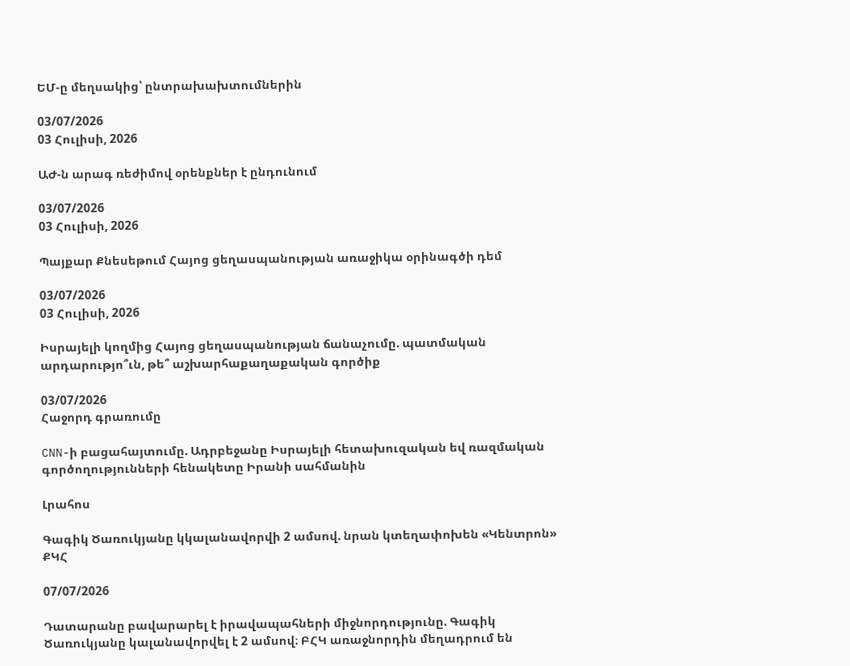ԵՄ-ը մեղսակից՝ ընտրախախտումներին

03/07/2026
03 Հուլիսի, 2026

ԱԺ-ն արագ ռեժիմով օրենքներ է ընդունում

03/07/2026
03 Հուլիսի, 2026

Պայքար Քնեսեթում Հայոց ցեղասպանության առաջիկա օրինագծի դեմ

03/07/2026
03 Հուլիսի, 2026

Իսրայելի կողմից Հայոց ցեղասպանության ճանաչումը. պատմական արդարությո՞ւն, թե՞ աշխարհաքաղաքական գործիք

03/07/2026
Հաջորդ գրառումը

CNN-ի բացահայտումը. Ադրբեջանը Իսրայելի հետախուզական եվ ռազմական գործողությունների հենակետը Իրանի սահմանին

Լրահոս

Գագիկ Ծառուկյանը կկալանավորվի 2 ամսով. նրան կտեղափոխեն «Կենտրոն» ՔԿՀ

07/07/2026

Դատարանը բավարարել է իրավապահների միջնորդությունը. Գագիկ Ծառուկյանը կալանավորվել է 2 ամսով։ ԲՀԿ առաջնորդին մեղադրում են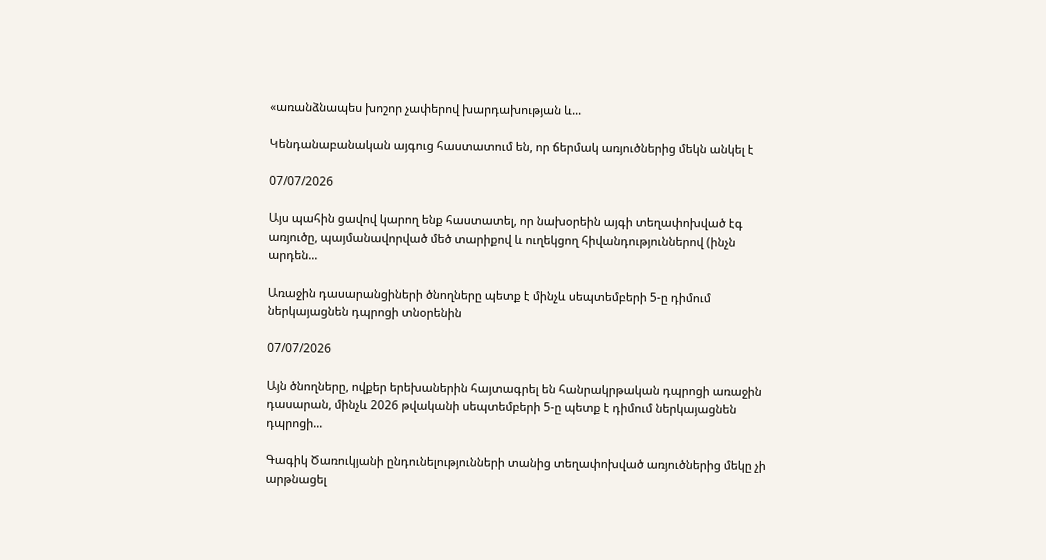«առանձնապես խոշոր չափերով խարդախության և...

Կենդանաբանական այգուց հաստատում են, որ ճերմակ առյուծներից մեկն անկել է

07/07/2026

Այս պահին ցավով կարող ենք հաստատել, որ նախօրեին այգի տեղափոխված էգ առյուծը, պայմանավորված մեծ տարիքով և ուղեկցող հիվանդություններով (ինչն արդեն...

Առաջին դասարանցիների ծնողները պետք է մինչև սեպտեմբերի 5-ը դիմում ներկայացնեն դպրոցի տնօրենին

07/07/2026

Այն ծնողները, ովքեր երեխաներին հայտագրել են հանրակրթական դպրոցի առաջին դասարան, մինչև 2026 թվականի սեպտեմբերի 5-ը պետք է դիմում ներկայացնեն դպրոցի...

Գագիկ Ծառուկյանի ընդունելությունների տանից տեղափոխված առյուծներից մեկը չի արթնացել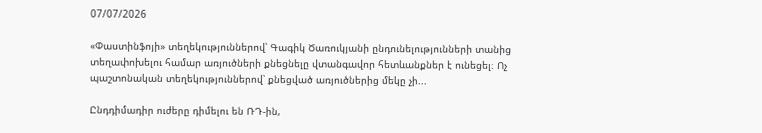07/07/2026

«Փաստինֆոյի» տեղեկություններով՝ Գագիկ Ծառուկյանի ընդունելությունների տանից տեղափոխելու համար առյուծների քնեցնելը վտանգավոր հետևանքներ է ունեցել։ Ոչ պաշտոնական տեղեկություններով՝ քնեցված առյուծներից մեկը չի...

Ընդդիմադիր ուժերը դիմելու են ՌԴ-ին,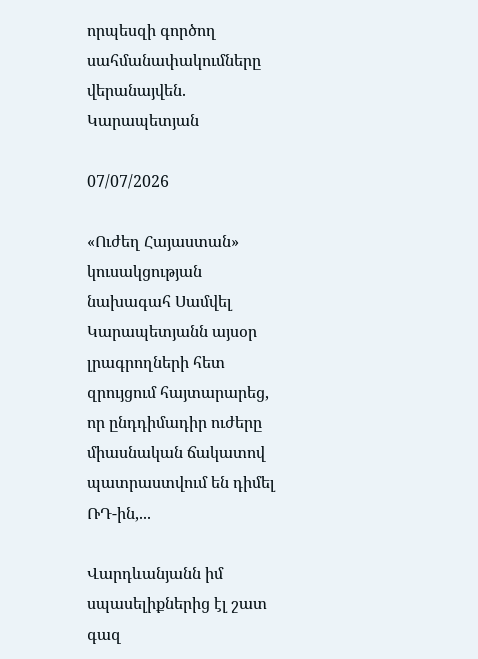որպեսզի գործող սահմանափակումները վերանայվեն. Կարապետյան

07/07/2026

«Ուժեղ Հայաստան» կուսակցության նախագահ Սամվել Կարապետյանն այսօր լրագրողների հետ զրույցում հայտարարեց, որ ընդդիմադիր ուժերը միասնական ճակատով պատրաստվում են դիմել ՌԴ-ին,...

Վարդևանյանն իմ սպասելիքներից էլ շատ գազ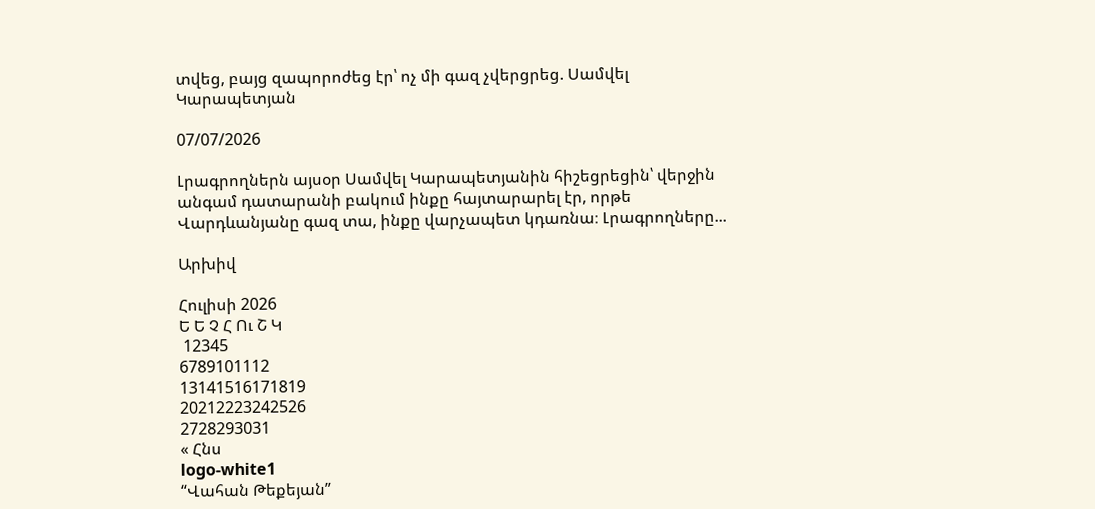տվեց, բայց զապորոժեց էր՝ ոչ մի գազ չվերցրեց. Սամվել Կարապետյան

07/07/2026

Լրագրողներն այսօր Սամվել Կարապետյանին հիշեցրեցին՝ վերջին անգամ դատարանի բակում ինքը հայտարարել էր, որթե Վարդևանյանը գազ տա, ինքը վարչապետ կդառնա։ Լրագրողները...

Արխիվ

Հուլիսի 2026
Ե Ե Չ Հ Ու Շ Կ
 12345
6789101112
13141516171819
20212223242526
2728293031
« Հնս
logo-white1
“Վահան Թեքեյան”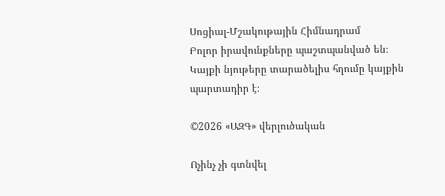Սոցիալ-Մշակութային Հիմնադրամ
Բոլոր իրավունքները պաշտպանված են։ Կայքի նյութերը տարածելիս հղումը կայքին պարտադիր է։

©2026 «ԱԶԳ» վերլուծական

Ոչինչ չի գտնվել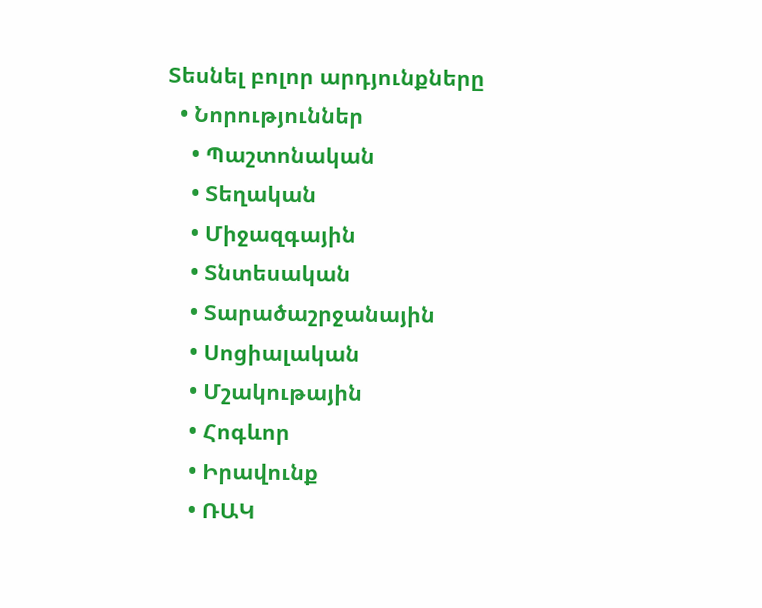Տեսնել բոլոր արդյունքները
  • Նորություններ
    • Պաշտոնական
    • Տեղական
    • Միջազգային
    • Տնտեսական
    • Տարածաշրջանային
    • Սոցիալական
    • Մշակութային
    • Հոգևոր
    • Իրավունք
    • ՌԱԿ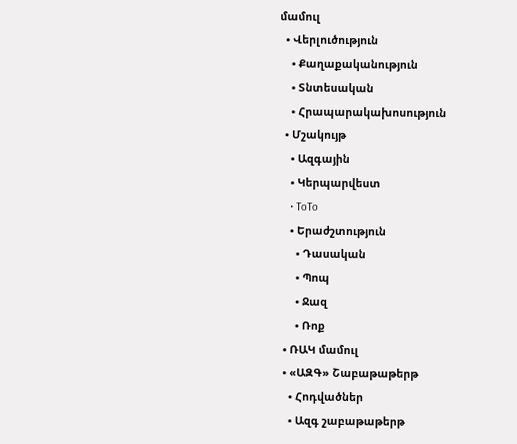մամուլ
  • Վերլուծություն
    • Քաղաքականություն
    • Տնտեսական
    • Հրապարակախոսություն
  • Մշակույթ
    • Ազգային
    • Կերպարվեստ
    • ToTo
    • Երաժշտություն
      • Դասական
      • Պոպ
      • Ջազ
      • Ռոք
  • ՌԱԿ մամուլ
  • «ԱԶԳ» Շաբաթաթերթ
    • Հոդվածներ
    • Ազգ շաբաթաթերթ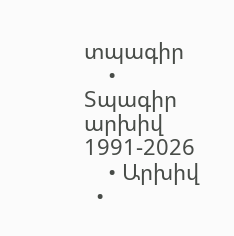տպագիր
    • Տպագիր արխիվ 1991-2026
    • Արխիվ
  •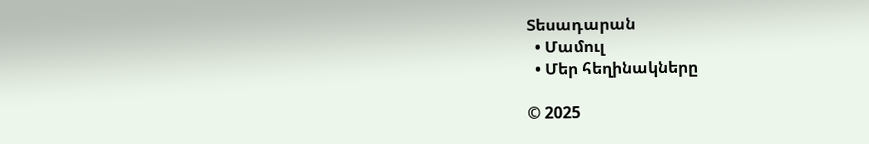Տեսադարան
  • Մամուլ
  • Մեր հեղինակները

© 2025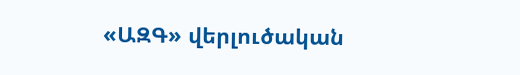«ԱԶԳ» վերլուծական